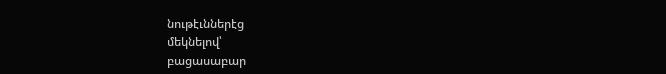նութէւններէց
մեկնելով՝
բացասաբար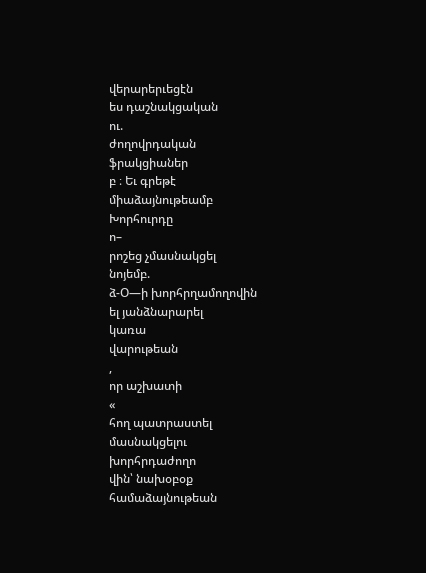վերարերւեցէն
ես դաշնակցական
ու.
ժողովրդական
ֆրակցիաներ
բ ։ Եւ գրեթէ
միաձայնութեամբ
Խորհուրդը
ո–
րոշեց չմասնակցել
նոյեմբ.
ձ-Օ—ի խորհրղամողովին
ել յանձնարարել
կառա
վարութեան
,
որ աշխատի
«
հող պատրաստել
մասնակցելու
խորհրդաժողո
վին՝ նախօբօք
համաձայնութեան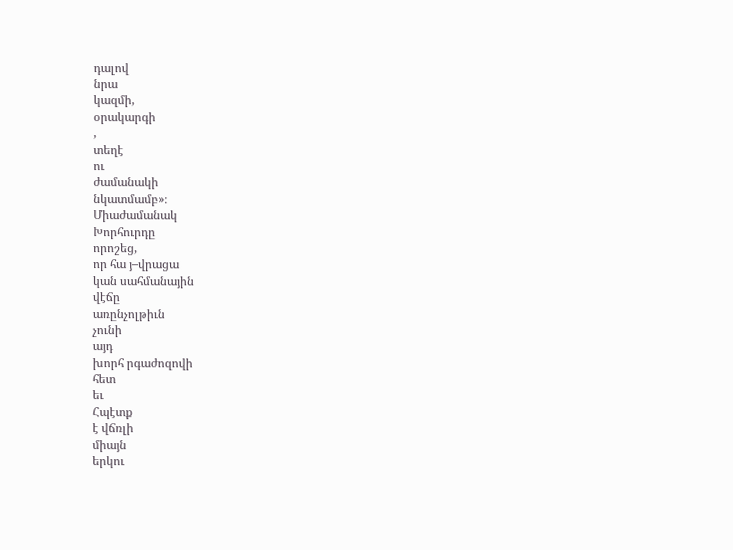դալով
նրա
կազմի,
օրակարգի
,
տեղէ
ու
ժամանակի
նկատմամբ»։
Միաժամանակ
Խորհուրդը
որոշեց,
որ հա յ–վրացա
կան սահմանային
վէճը
առընչոլթիւն
չունի
այդ
խորհ րգաժոզովի
հետ
եւ
Հպէտք
է վճռլի
միայն
երկու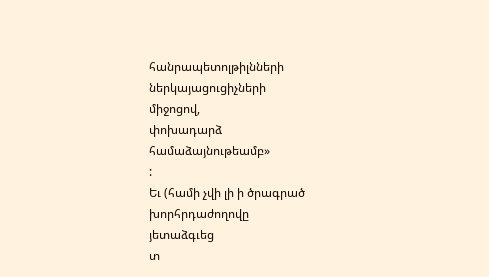հանրապետոլթիլնների
ներկայացուցիչների
միջոցով,
փոխադարձ
համաձայնութեամբ»
:
Եւ (համի չվի լի ի ծրագրած
խորհրդաժողովը
յետաձգւեց
տ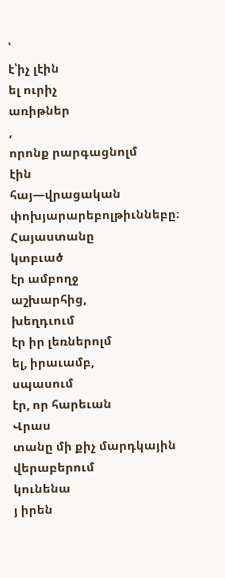՝
է՝իչ լէին
ել ուրիչ
առիթներ
,
որոնք րարգացնոլմ
էին
հայ—վրացական
փոխյարարեբոլթիւննեբը։
Հայաստանը
կտբւած
էր ամբողջ
աշխարհից,
խեղդւում
էր իր լեռներոլմ
ել, իրաւամբ,
սպասում
էր, որ հարեւան
Վրաս
տանը մի քիչ մարդկային
վերաբերում
կունենա
յ իրեն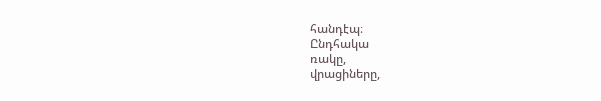հանդէպ։
Ընդհակա
ռակը,
վրացիները,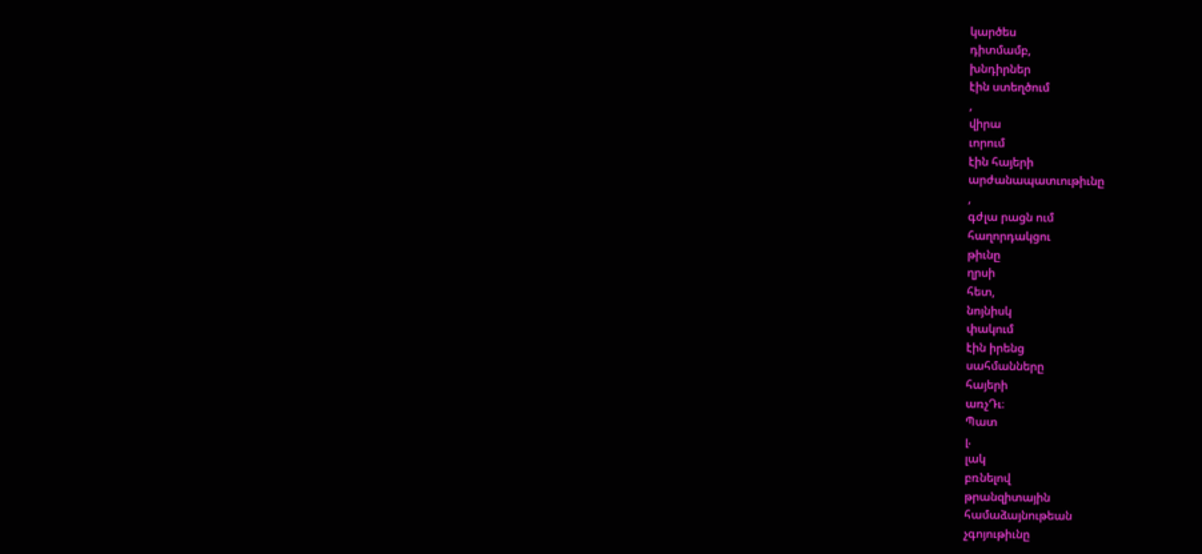կարծես
դիտմամբ,
խնդիրներ
էին ստեղծում
,
վիրա
ւորում
էին հայերի
արժանապատւութիւնը
,
գժլա րացն ում
հաղորդակցու
թիւնը
ղրսի
հետ,
նոյնիսկ
փակում
էին իրենց
սահմանները
հայերի
առչԴւ։
Պատ
լ.
լակ
բռնելով
թրանզիտային
համաձայնութեան
չգոյութիւնը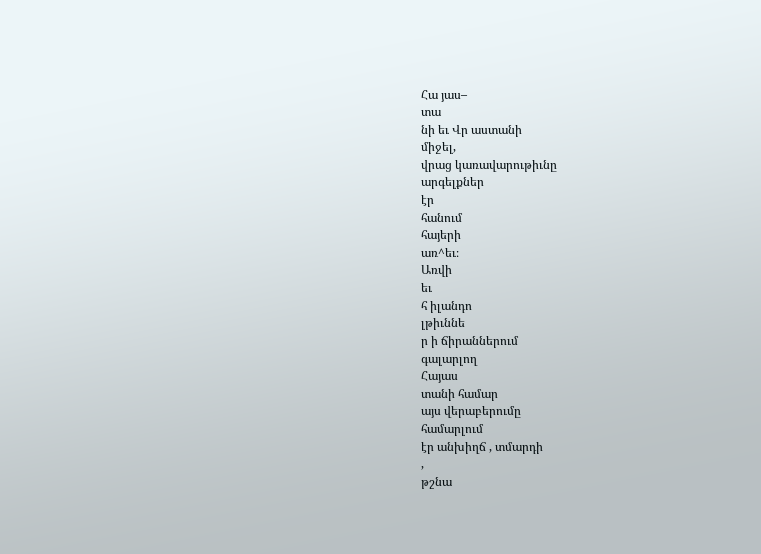Հա յաս–
տա
նի եւ Վր աստանի
միջել,
վրաց կառավարութիւնը
արգելքներ
էր
հանում
հայերի
առ^եւ։
Առվի
եւ
հ իլանդո
լթիւննե
ր ի ճիրաններում
գալարլող
Հայաս
տանի համար
այս վերաբերումը
համարլում
էր անխիղճ , տմարդի
,
թշնա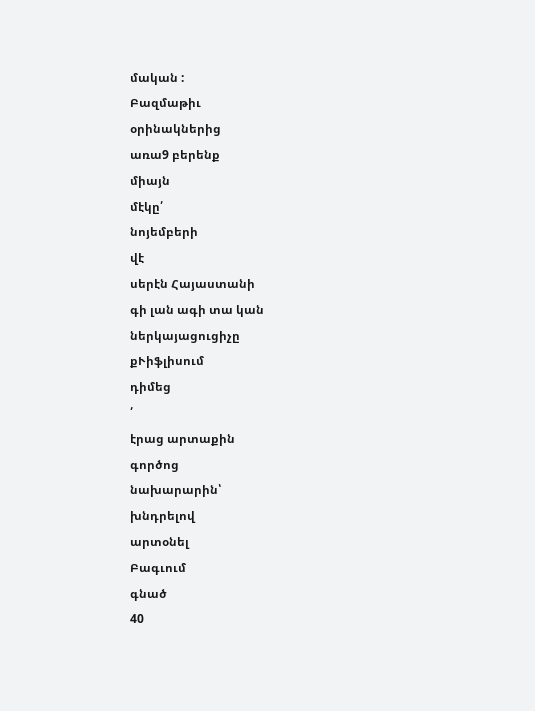մական :
Բազմաթիւ
օրինակներից
առա9 բերենք
միայն
մէկը՛
նոյեմբերի
վէ
սերէն Հայաստանի
գի լան ագի տա կան
ներկայացուցիչը
քՒիֆլիսում
դիմեց
՛
էրաց արտաքին
գործոց
նախարարին՝
խնդրելով
արտօնել
Բագւում
գնած
40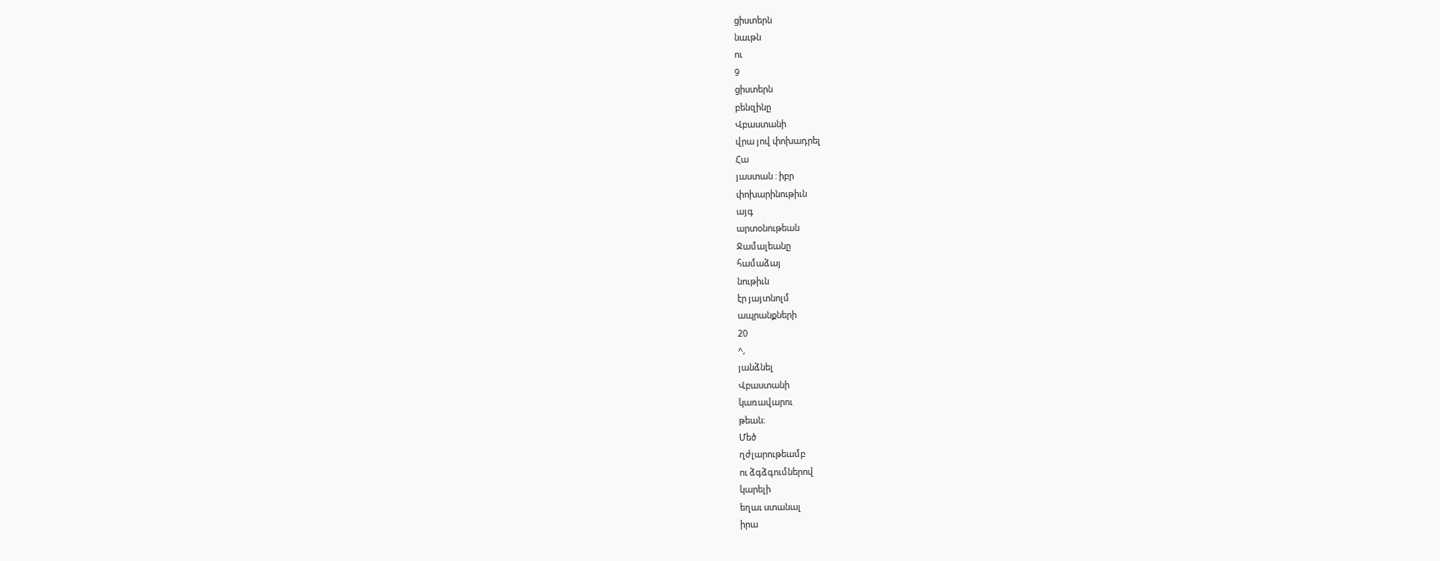ցիստերն
նաւթն
ու
9
ցիստերն
բենզինը
Վբաստանի
վրա յով փոխադրել
Հա
յաստան : իբր
փոխարինութիւն
այգ
արտօնութեան
Ջամալեանը
համաձայ
նութիւն
էր յայտնոլմ
ապրանքների
20
^,
յանձնել
Վբաստանի
կառավարու
թեան։
Մեծ
ղժլարութեամբ
ու ձգձգումներով
կարելի
եղաւ ստանալ
իրա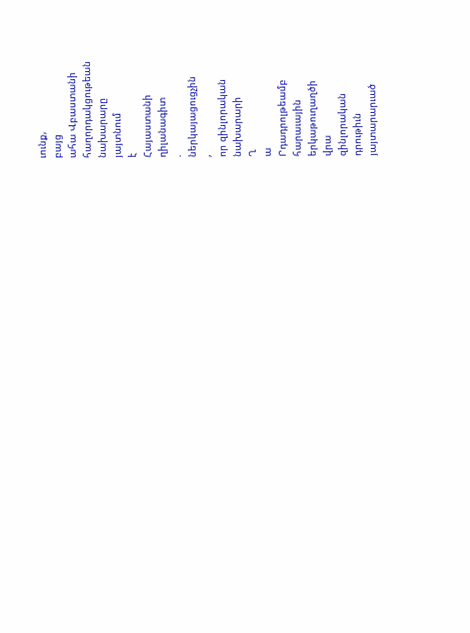ւունք,
բայց
ահա Վբաստանի
հաղորդակցութեան
նախարարը
յայտնում
է
Հայաստանի
ղիլանագիտ
.
ներկայացուցչին
,
որ զինլորական
նախարարի
Ղ
ա
Րդադրոլթեամբ
հարաւային
երկաթուղաղծի
վրա
զինլորական
դրութիւն
յայտարարւած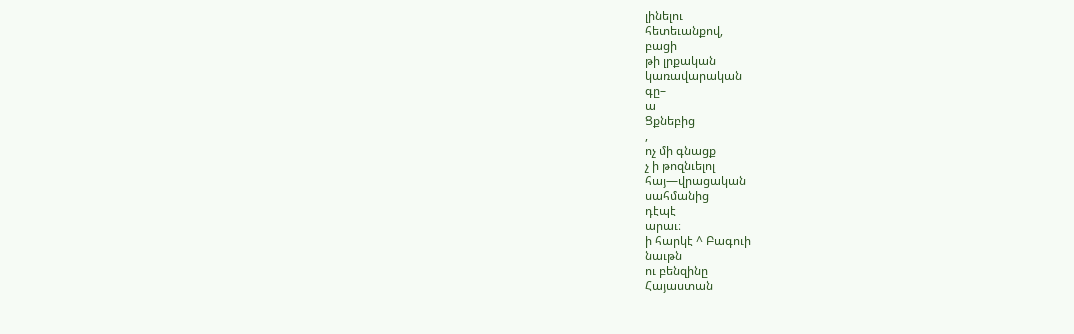լինելու
հետեւանքով,
բացի
թի լրքական
կառավարական
գը–
ա
Ցքնեբից
,
ոչ մի գնացք
չ ի թոզնւելոլ
հայ—վրացական
սահմանից
դէպէ
արաւ։
ի հարկէ ^ Բագուի
նաւթն
ու բենզինը
Հայաստան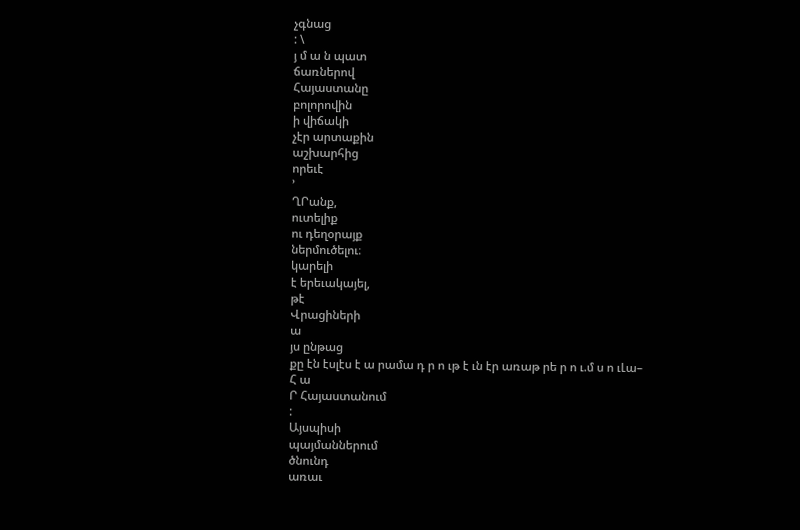չգնաց
: \
յ մ ա ն պատ
ճառներով
Հայաստանը
բոլորովին
ի վիճակի
չէր արտաքին
աշխարհից
որեւէ
՚
ՂՐանք,
ուտելիք
ու դեղօրայք
ներմուծելու։
կարելի
է երեւակայել,
թէ
Վրացիների
ա
յս ընթաց
քը էն էսլէս է ա րամա դ ր ո ւթ է ւն էր առաթ րե ր ո ւ.մ ս ո ւԼա–
Հ ա
Ր Հայաստանում
:
Այսպիսի
պայմաններում
ծնունդ
առաւ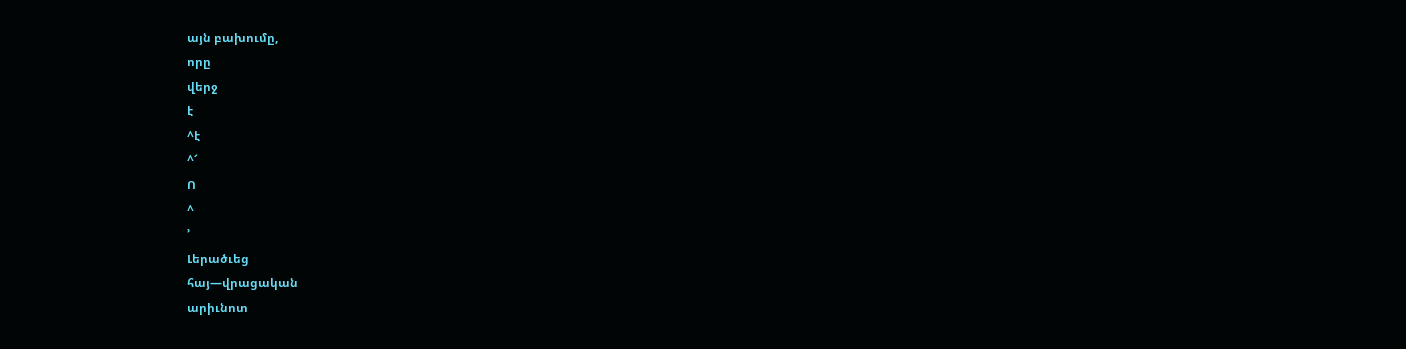այն բախումը,
որը
վերջ
է
^է
^՜
Ո
^
՚
Լերածւեց
հայ—վրացական
արիւնոտ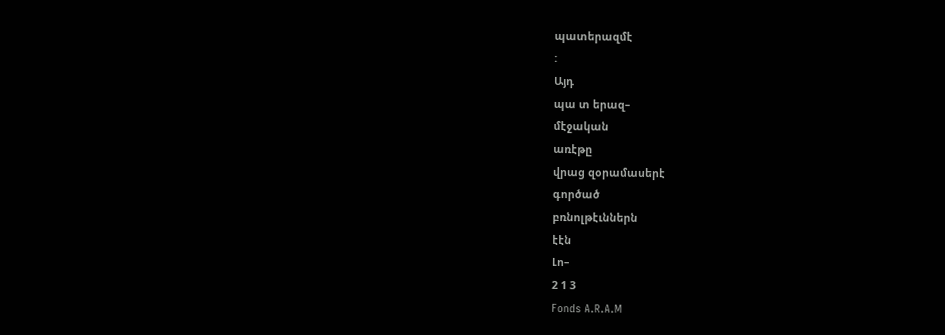պատերազմէ
:
Այդ
պա տ երազ–
մէջական
առէթը
վրաց զօրամասերէ
գործած
բռնոլթէւններն
էէն
Լո–
2 1 3
Fonds A.R.A.M